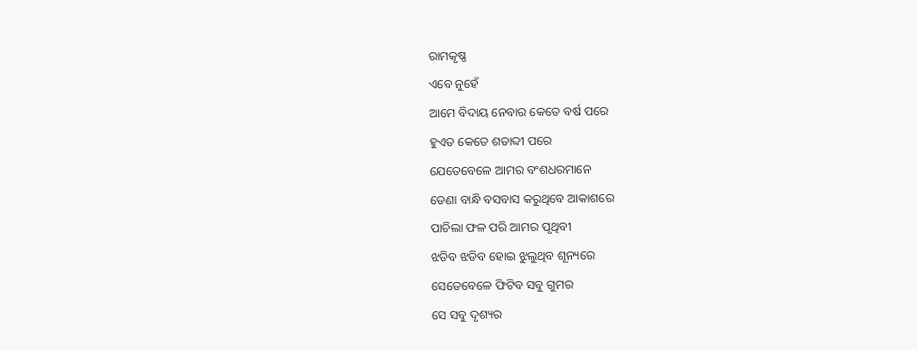ରାମକୃଷ୍ଣ
ଏବେ ନୁହେଁ
ଆମେ ବିଦାୟ ନେବାର କେତେ ବର୍ଷ ପରେ
ହୁଏତ କେତେ ଶତାବ୍ଦୀ ପରେ
ଯେତେବେଳେ ଆମର ବଂଶଧରମାନେ
ଡେଣା ବାନ୍ଧି ବସବାସ କରୁଥିବେ ଆକାଶରେ
ପାଚିଲା ଫଳ ପରି ଆମର ପୃଥିବୀ
ଝଡିବ ଝଡିବ ହୋଇ ଝୁଲୁଥିବ ଶୂନ୍ୟରେ
ସେତେବେଳେ ଫିଟିବ ସବୁ ଗୁମର
ସେ ସବୁ ଦୃଶ୍ୟର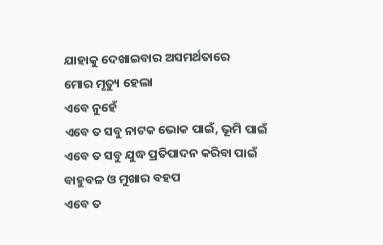ଯାହାକୁ ଦେଖାଇବାର ଅସମର୍ଥତାରେ
ମୋର ମୃତ୍ୟୁ ହେଲା
ଏବେ ନୁହେଁ
ଏବେ ତ ସବୁ ନାଟକ ଭୋକ ପାଇଁ, ଭୂମି ପାଇଁ
ଏବେ ତ ସବୁ ଯୁଦ୍ଧ ପ୍ରତିପାଦନ କରିବା ପାଇଁ
ବାହୁବଳ ଓ ମୁଖାର ବହପ
ଏବେ ତ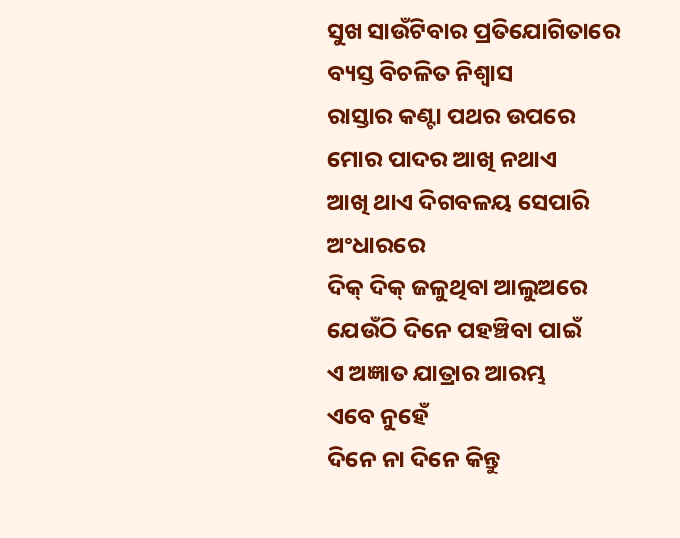ସୁଖ ସାଉଁଟିବାର ପ୍ରତିଯୋଗିତାରେ
ବ୍ୟସ୍ତ ବିଚଳିତ ନିଶ୍ବାସ
ରାସ୍ତାର କଣ୍ଟା ପଥର ଉପରେ
ମୋର ପାଦର ଆଖି ନଥାଏ
ଆଖି ଥାଏ ଦିଗବଳୟ ସେପାରି ଅଂଧାରରେ
ଦିକ୍ ଦିକ୍ ଜଳୁଥିବା ଆଲୁଅରେ
ଯେଉଁଠି ଦିନେ ପହଞ୍ଚିବା ପାଇଁ
ଏ ଅଜ୍ଞାତ ଯାତ୍ରାର ଆରମ୍ଭ
ଏବେ ନୁହେଁ
ଦିନେ ନା ଦିନେ କିନ୍ତୁ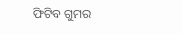ଫିଟିବ ଗୁମର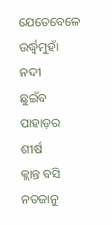ଯେତେବେଳେ ଉର୍ଦ୍ଧ୍ବମୁହାଁ ନଦୀ
ଛୁଇଁବ ପାହାଡ଼ର ଶୀର୍ଷ
କ୍ଲାନ୍ତ ବସି
ନତଜାନୁ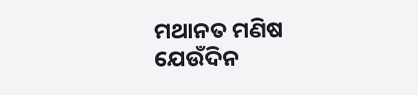ମଥାନତ ମଣିଷ
ଯେଉଁଦିନ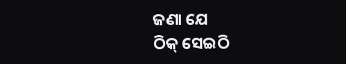ଜଣା ଯେ
ଠିକ୍ ସେଇଠି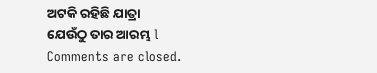ଅଟକି ରହିଛି ଯାତ୍ରା
ଯେଉଁଠୁ ତାର ଆରମ୍ଭ l
Comments are closed.